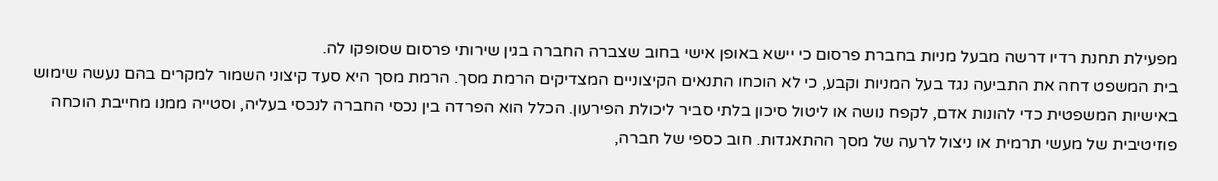מפעילת תחנת רדיו דרשה מבעל מניות בחברת פרסום כי יישא באופן אישי בחוב שצברה החברה בגין שירותי פרסום שסופקו לה.
בית המשפט דחה את התביעה נגד בעל המניות וקבע, כי לא הוכחו התנאים הקיצוניים המצדיקים הרמת מסך. הרמת מסך היא סעד קיצוני השמור למקרים בהם נעשה שימוש באישיות המשפטית כדי להונות אדם, לקפח נושה או ליטול סיכון בלתי סביר ליכולת הפירעון. הכלל הוא הפרדה בין נכסי החברה לנכסי בעליה, וסטייה ממנו מחייבת הוכחה פוזיטיבית של מעשי תרמית או ניצול לרעה של מסך ההתאגדות. חוב כספי של חברה,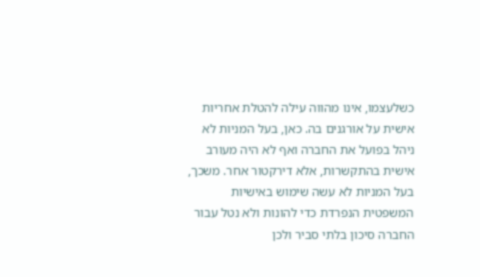כשלעצמו, אינו מהווה עילה להטלת אחריות אישית על אורגנים בה. כאן, בעל המניות לא ניהל בפועל את החברה ואף לא היה מעורב אישית בהתקשרות, אלא דירקטור אחר. משכך, בעל המניות לא עשה שימוש באישיות המשפטית הנפרדת כדי להונות ולא נטל עבור החברה סיכון בלתי סביר ולכן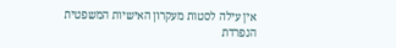אין עילה לסטות מעקרון האישיות המשפטית הנפרדת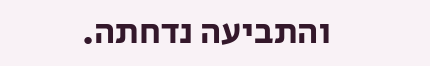והתביעה נדחתה.